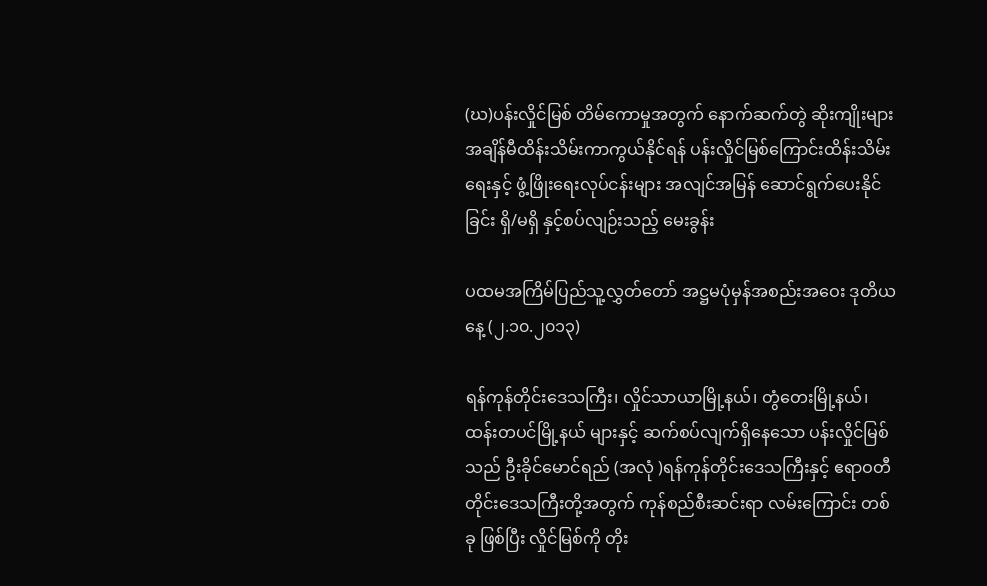(ဃ)ပန်းလှိုင်မြစ် တိမ်ကောမှုအတွက် နောက်ဆက်တွဲ ဆိုးကျိုးများ အချိန်မီထိန်းသိမ်းကာကွယ်နိုင်ရန် ပန်းလှိုင်မြစ်ကြောင်းထိန်းသိမ်းရေးနှင့် ဖွံ့ဖြိုးရေးလုပ်ငန်းများ အလျင်အမြန် ဆောင်ရွက်ပေးနိုင်ခြင်း ရှိ/မရှိ နှင့်စပ်လျဉ်းသည့် မေးခွန်း

ပထမအကြိမ်ပြည်သူ့လွှတ်တော် အဋ္ဌမပုံမှန်အစည်းအဝေး ဒုတိယနေ့ (၂.၁၀.၂၀၁၃)

ရန်ကုန်တိုင်းဒေသကြီး၊ လှိုင်သာယာမြို့နယ်၊ တွံတေးမြို့နယ်၊ ထန်းတပင်မြို့နယ် များနှင့် ဆက်စပ်လျက်ရှိနေသော ပန်းလှိုင်မြစ်သည် ဦးခိုင်မောင်ရည် (အလုံ )ရန်ကုန်တိုင်းဒေသကြီးနှင့် ဧရာဝတီတိုင်းဒေသကြီးတို့အတွက် ကုန်စည်စီးဆင်းရာ လမ်းကြောင်း တစ်ခု ဖြစ်ပြီး လှိုင်မြစ်ကို တိုး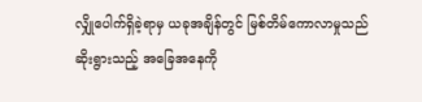လျှိုပေါက်ရှိခဲ့ရာမှ ယခုအချိန်တွင် မြစ်တိမ်ကောလာမှုသည်  ဆိုးရွားသည့် အခြေအနေကို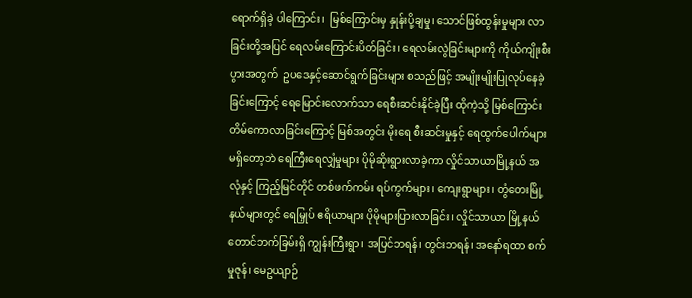ရောက်ရှိခဲ့ ပါကြောင်း၊  မြစ်ကြောင်းမှ နှုန်းပို့ချမှု၊ သောင်ဖြစ်ထွန်းမှုများ လာခြင်းတို့အပြင် ရေလမ်းကြောင်းပိတ်ခြင်း၊ ရေလမ်းလွဲခြင်းများကို ကိုယ်ကျိုးစီးပွားအတွက်  ဥပဒေနှင့်ဆောင်ရွက်ခြင်းများ စသည်ဖြင့် အမျိုးမျိုးပြုလုပ်နေခဲ့ခြင်းကြောင့် ရေမြောင်းလောက်သာ ရေစီးဆင်းနိုင်ခဲ့ပြီး ထိုကဲ့သို့ မြစ်ကြောင်းတိမ်ကောလာခြင်းကြောင့် မြစ်အတွင်း မိုးရေ စီးဆင်းမှုနှင့် ရေထွက်ပေါက်များ မရှိတော့ဘဲ ရေကြီးရေလျှံမှုများ ပိုမိုဆိုးရွားလာခဲ့ကာ လှိုင်သာယာမြို့နယ် အလုံနှင့် ကြည့်မြင်တိုင် တစ်ဖက်ကမ်း ရပ်ကွက်များ၊ ကျေးရွာများ၊ တွံတေးမြို့နယ်များတွင် ရေမြှုပ် ဧရိယာများ ပိုမိုများပြားလာခြင်း၊ လှိုင်သာယာ မြို့နယ် တောင်ဘက်ခြမ်းရှိ ကျွန်းကြီးရွာ၊ အပြင်ဘရန်၊ တွင်းဘရန်၊ အနော်ရထာ စက်မှုဇုန်၊ မေဥယျာဉ်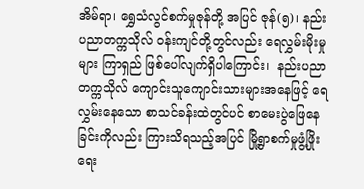အိမ်ရာ၊ ရွှေသံလွင်စက်မှုဇုန်တို့ အပြင် ဇုန်(၅)၊ နည်းပညာတက္ကသိုလ် ဝန်းကျင်တို့တွင်လည်း ရေလွှမ်းမိုးမှုများ ကြာရှည် ဖြစ်ပေါ်လျက်ရှိပါကြောင်း၊  နည်းပညာတက္ကသိုလ် ကျောင်းသူကျောင်းသားများအနေဖြင့် ရေလွှမ်းနေသော စာသင်ခန်းထဲတွင်ပင် စာမေးပွဲဖြေနေခြင်းကိုလည်း ကြားသိရသည့်အပြင် မြို့ရွာစက်မှုဖွံ့ဖြိုးရေး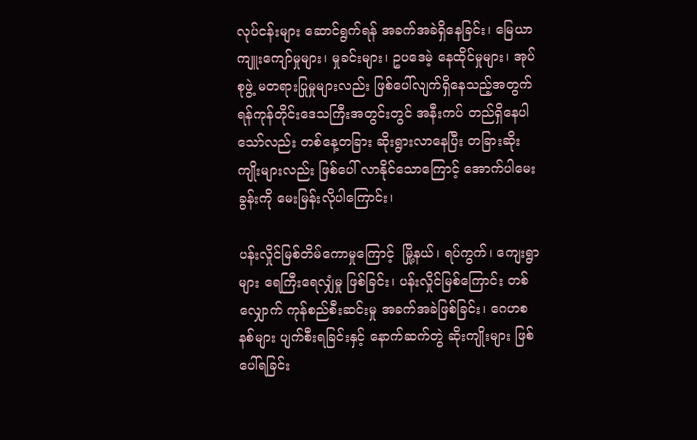လုပ်ငန်းများ ဆောင်ရွက်ရန် အခက်အခဲရှိနေခြင်း၊ မြေယာကျူးကျော်မှုများ၊ မှုခင်းများ၊ ဥပဒေမဲ့ နေထိုင်မှုများ၊ အုပ်စုဖွဲ့ မတရားပြုမှုများလည်း ဖြစ်ပေါ်လျက်ရှိနေသည့်အတွက် ရန်ကုန်တိုင်းဒေသကြီးအတွင်းတွင် အနီးကပ် တည်ရှိနေပါသော်လည်း တစ်နေ့တခြား ဆိုးရွားလာနေပြီး တခြားဆိုးကျိုးများလည်း ဖြစ်ပေါ် လာနိုင်သောကြောင့် အောက်ပါမေးခွန်းကို မေးမြန်းလိုပါကြောင်း၊

ပန်းလှိုင်မြစ်တိမ်ကောမှုကြောင့်  မြို့နယ်၊ ရပ်ကွက်၊ ကျေးရွာများ ရေကြီးရေလျှံမှု ဖြစ်ခြင်း၊ ပန်းလှိုင်မြစ်ကြောင်း တစ်လျှောက် ကုန်စည်စီးဆင်းမှု အခက်အခဲဖြစ်ခြင်း၊ ဂေဟစနစ်များ ပျက်စီးရခြင်းနှင့် နောက်ဆက်တွဲ ဆိုးကျိုးများ ဖြစ်ပေါ်ရခြင်း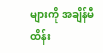များကို အချိန်မီ ထိန်း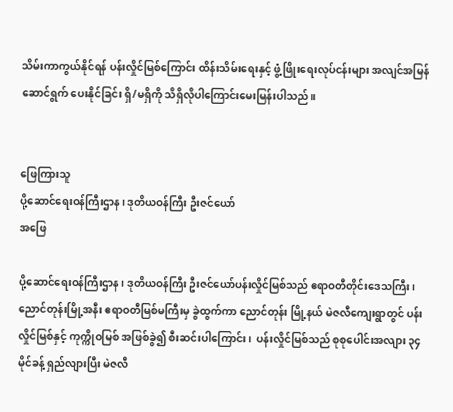သိမ်းကာကွယ်နိုင်ရန် ပန်းလှိုင်မြစ်ကြောင်း ထိန်းသိမ်းရေးနှင့် ဖွံ့ဖြိုးရေးလုပ်ငန်းများ အလျင်အမြန် ဆောင်ရွက် ပေးနိုင်ခြင်း ရှိ/မရှိကို သိရှိလိုပါကြောင်းမေးမြန်းပါသည်။


ဖြေကြားသူ
ပို့ဆောင်ရေးဝန်ကြီးဌာန၊ ဒုတိယဝန်ကြီး ဦးဇင်ယော်
အဖြေ

ပို့ဆောင်ရေးဝန်ကြီးဌာန၊ ဒုတိယဝန်ကြီး ဦးဇင်ယော်ပန်းလှိုင်မြစ်သည် ဧရာဝတီတိုင်းဒေသကြီး၊ ညောင်တုန်းမြို့အနီး ဧရာဝတီမြစ်မကြီးမှ ခွဲထွက်ကာ ညောင်တုန်း မြို့နယ် မဲဇလီကျေးရွာတွင် ပန်းလှိုင်မြစ်နှင့် ကုက္ကိုဝမြစ် အဖြစ်ခွဲ၍ စီးဆင်းပါကြောင်း၊  ပန်းလှိုင်မြစ်သည် စုစုပေါင်းအလျား ၃၄ မိုင်ခန့် ရှည်လျားပြီး မဲဇလီ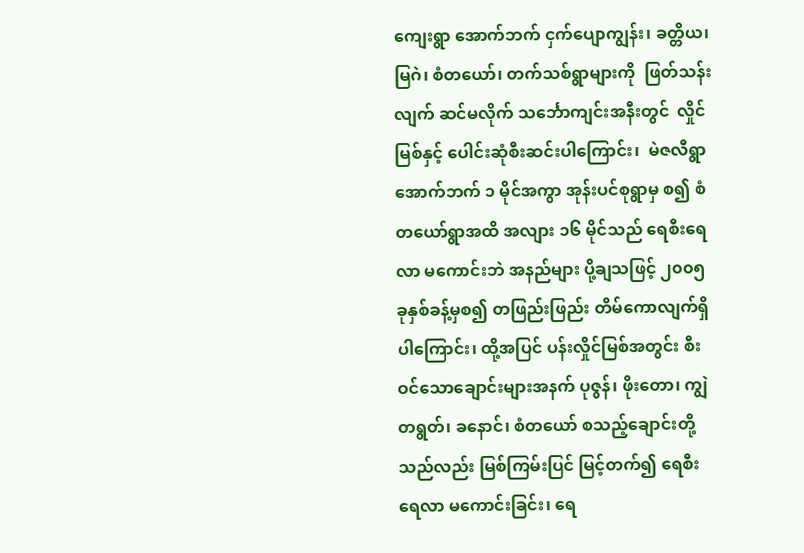ကျေးရွာ အောက်ဘက် ငှက်ပျောကျွန်း၊ ခတ္တိယ၊ မြဂဲ၊ စံတယော်၊ တက်သစ်ရွာများကို  ဖြတ်သန်းလျက် ဆင်မလိုက် သင်္ဘောကျင်းအနီးတွင်  လှိုင်မြစ်နှင့် ပေါင်းဆုံစီးဆင်းပါကြောင်း၊  မဲဇလီရွာ အောက်ဘက် ၁ မိုင်အကွာ အုန်းပင်စုရွာမှ စ၍ စံတယော်ရွာအထိ အလျား ၁၆ မိုင်သည် ရေစီးရေလာ မကောင်းဘဲ အနည်များ ပို့ချသဖြင့် ၂၀၀၅ ခုနှစ်ခန့်မှစ၍ တဖြည်းဖြည်း တိမ်ကောလျက်ရှိပါကြောင်း၊ ထို့အပြင် ပန်းလှိုင်မြစ်အတွင်း စီးဝင်သောချောင်းများအနက် ပုဇွန်၊ ဖိုးတော၊ ကျွဲတရွတ်၊ ခနောင်၊ စံတယော် စသည့်ချောင်းတို့သည်လည်း မြစ်ကြမ်းပြင် မြင့်တက်၍ ရေစီးရေလာ မကောင်းခြင်း၊ ရေ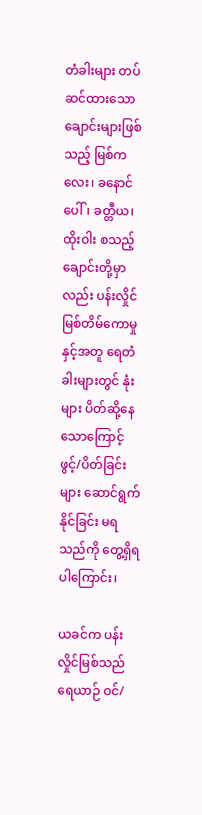တံခါးများ တပ်ဆင်ထားသော ချောင်းများဖြစ်သည့် မြစ်ကလေး၊ ခနောင်ပေါ်၊ ခတ္တီယ၊ ထိုးဝါး စသည့် ချောင်းတို့မှာလည်း ပန်းလှိုင် မြစ်တိမ်ကောမှုနှင့်အတူ ရေတံခါးများတွင် နုံးများ ပိတ်ဆို့နေသောကြောင့်  ဖွင့်/ပိတ်ခြင်းများ ဆောင်ရွက်နိုင်ခြင်း မရသည်ကို တွေ့ရှိရပါကြောင်း၊

ယခင်က ပန်းလှိုင်မြစ်သည် ရေယာဉ် ဝင်/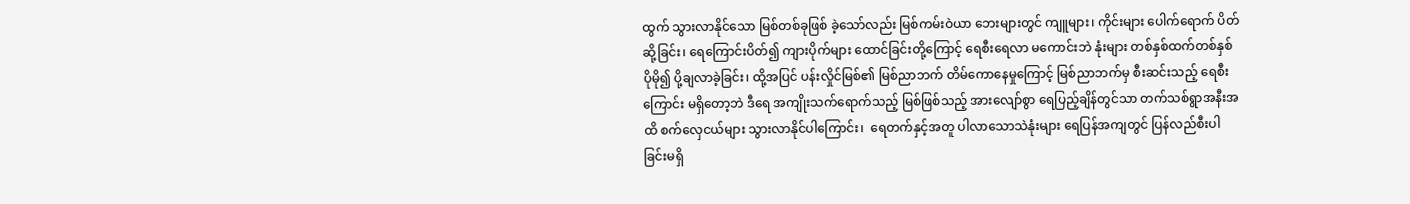ထွက် သွားလာနိုင်သော မြစ်တစ်ခုဖြစ် ခဲ့သော်လည်း မြစ်ကမ်းဝဲယာ ဘေးများတွင် ကျူများ၊ ကိုင်းများ ပေါက်ရောက် ပိတ်ဆို့ခြင်း၊ ရေကြောင်းပိတ်၍ ကျားပိုက်များ ထောင်ခြင်းတို့ကြောင့် ရေစီးရေလာ မကောင်းဘဲ နုံးများ တစ်နှစ်ထက်တစ်နှစ် ပိုမို၍ ပို့ချလာခဲ့ခြင်း၊ ထို့အပြင် ပန်းလှိုင်မြစ်၏ မြစ်ညာဘက် တိမ်ကောနေမှုကြောင့် မြစ်ညာဘက်မှ စီးဆင်းသည့် ရေစီးကြောင်း မရှိတော့ဘဲ ဒီရေ အကျိုးသက်ရောက်သည့် မြစ်ဖြစ်သည့် အားလျော်စွာ ရေပြည့်ချိန်တွင်သာ တက်သစ်ရွာအနီးအထိ စက်လှေငယ်များ သွားလာနိုင်ပါကြောင်း၊  ရေတက်နှင့်အတူ ပါလာသောသဲနုံးများ ရေပြန်အကျတွင် ပြန်လည်စီးပါခြင်းမရှိ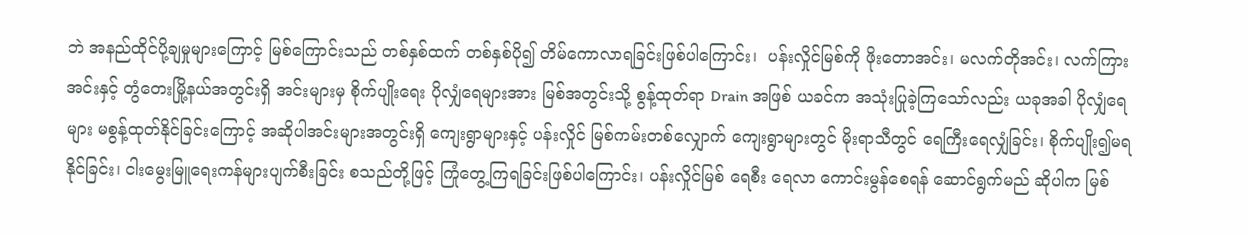ဘဲ အနည်ထိုင်ပို့ချမှုများကြောင့် မြစ်ကြောင်းသည် တစ်နှစ်ထက် တစ်နှစ်ပို၍ တိမ်ကောလာရခြင်းဖြစ်ပါကြောင်း၊  ပန်းလှိုင်မြစ်ကို ဖိုးတောအင်း၊ မလက်တိုအင်း၊ လက်ကြားအင်းနှင့် တွံတေးမြို့နယ်အတွင်းရှိ အင်းများမှ စိုက်ပျိုးရေး ပိုလျှံရေများအား မြစ်အတွင်းသို့ စွန့်ထုတ်ရာ Drain အဖြစ် ယခင်က အသုံးပြုခဲ့ကြသော်လည်း ယခုအခါ ပိုလျှံရေများ မစွန့်ထုတ်နိုင်ခြင်းကြောင့် အဆိုပါအင်းများအတွင်းရှိ ကျေးရွာများနှင့် ပန်းလှိုင် မြစ်ကမ်းတစ်လျှောက် ကျေးရွာများတွင် မိုးရာသီတွင် ရေကြီးရေလျှံခြင်း၊ စိုက်ပျိုး၍မရနိုင်ခြင်း၊ ငါးမွေးမြူရေးကန်များပျက်စီးခြင်း စသည်တို့ဖြင့် ကြုံတွေ့ကြရခြင်းဖြစ်ပါကြောင်း၊ ပန်းလှိုင်မြစ် ရေစီး ရေလာ ကောင်းမွန်စေရန် ဆောင်ရွက်မည် ဆိုပါက မြစ်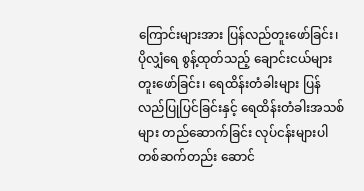ကြောင်းများအား ပြန်လည်တူးဖော်ခြင်း၊ ပိုလျှံရေ စွန့်ထုတ်သည့် ချောင်းငယ်များ တူးဖော်ခြင်း၊ ရေထိန်းတံခါးများ ပြန်လည်ပြုပြင်ခြင်းနှင့် ရေထိန်းတံခါးအသစ်များ တည်ဆောက်ခြင်း လုပ်ငန်းများပါ တစ်ဆက်တည်း ဆောင်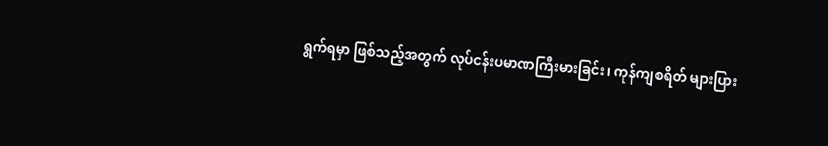ရွက်ရမှာ ဖြစ်သည့်အတွက် လုပ်ငန်းပမာဏကြီးမားခြင်း၊ ကုန်ကျစရိတ် များပြား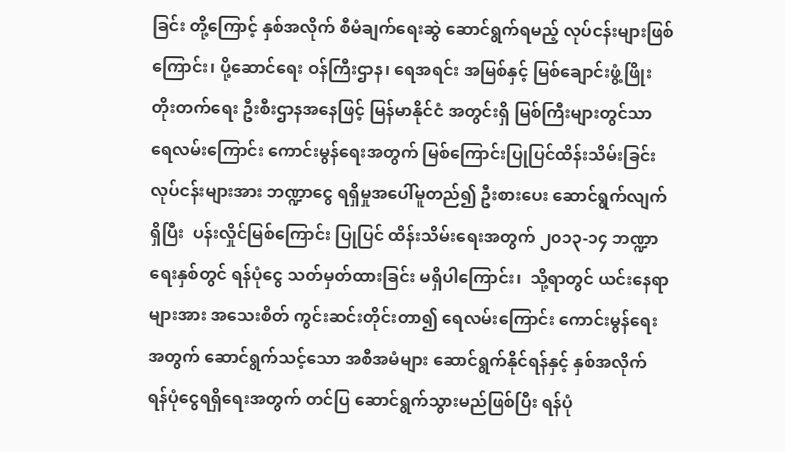ခြင်း တို့ကြောင့် နှစ်အလိုက် စီမံချက်ရေးဆွဲ ဆောင်ရွက်ရမည့် လုပ်ငန်းများဖြစ်ကြောင်း၊ ပို့ဆောင်ရေး ဝန်ကြီးဌာန၊ ရေအရင်း အမြစ်နှင့် မြစ်ချောင်းဖွံ့ဖြိုးတိုးတက်ရေး ဦးစီးဌာနအနေဖြင့် မြန်မာနိုင်ငံ အတွင်းရှိ မြစ်ကြီးများတွင်သာ ရေလမ်းကြောင်း ကောင်းမွန်ရေးအတွက် မြစ်ကြောင်းပြုပြင်ထိန်းသိမ်းခြင်း လုပ်ငန်းများအား ဘဏ္ဍာငွေ ရရှိမှုအပေါ်မူတည်၍ ဦးစားပေး ဆောင်ရွက်လျက်ရှိပြီး  ပန်းလှိုင်မြစ်ကြောင်း ပြုပြင် ထိန်းသိမ်းရေးအတွက် ၂၀၁၃-၁၄ ဘဏ္ဍာရေးနှစ်တွင် ရန်ပုံငွေ သတ်မှတ်ထားခြင်း မရှိပါကြောင်း၊  သို့ရာတွင် ယင်းနေရာများအား အသေးစိတ် ကွင်းဆင်းတိုင်းတာ၍ ရေလမ်းကြောင်း ကောင်းမွန်ရေး အတွက် ဆောင်ရွက်သင့်သော အစီအမံများ ဆောင်ရွက်နိုင်ရန်နှင့် နှစ်အလိုက် ရန်ပုံငွေရရှိရေးအတွက် တင်ပြ ဆောင်ရွက်သွားမည်ဖြစ်ပြီး ရန်ပုံ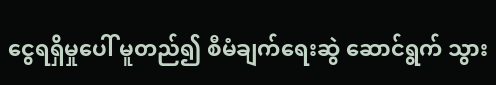ငွေရရှိမှုပေါ် မူတည်၍ စီမံချက်ရေးဆွဲ ဆောင်ရွက် သွား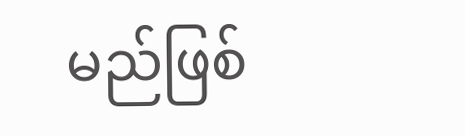မည်ဖြစ်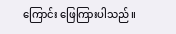ကြောင်း ဖြေကြားပါသည်။